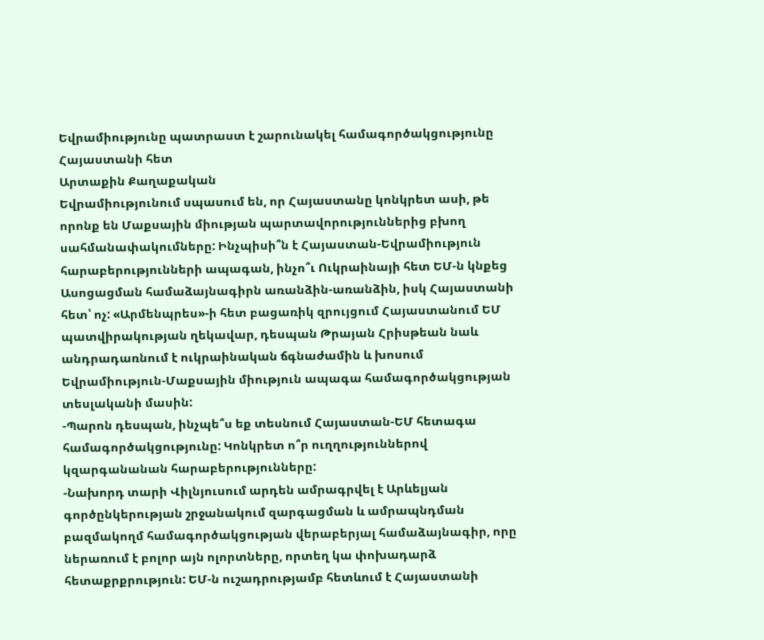Եվրամիությունը պատրաստ է շարունակել համագործակցությունը Հայաստանի հետ
Արտաքին Քաղաքական
Եվրամիությունում սպասում են, որ Հայաստանը կոնկրետ ասի, թե որոնք են Մաքսային միության պարտավորություններից բխող սահմանափակումները: Ինչպիսի՞ն է Հայաստան-Եվրամիություն հարաբերությունների ապագան, ինչո՞ւ Ուկրաինայի հետ ԵՄ-ն կնքեց Ասոցացման համաձայնագիրն առանձին-առանձին, իսկ Հայաստանի հետ՝ ոչ: «Արմենպրես»-ի հետ բացառիկ զրույցում Հայաստանում ԵՄ պատվիրակության ղեկավար, դեսպան Թրայան Հրիսթեան նաև անդրադառնում է ուկրաինական ճգնաժամին և խոսում Եվրամիություն-Մաքսային միություն ապագա համագործակցության տեսլականի մասին:
-Պարոն դեսպան, ինչպե՞ս եք տեսնում Հայաստան-ԵՄ հետագա համագործակցությունը: Կոնկրետ ո՞ր ուղղություններով կզարգանանան հարաբերությունները:
-Նախորդ տարի Վիլնյուսում արդեն ամրագրվել է Արևելյան գործընկերության շրջանակում զարգացման և ամրապնդման բազմակողմ համագործակցության վերաբերյալ համաձայնագիր, որը ներառում է բոլոր այն ոլորտները, որտեղ կա փոխադարձ հետաքրքրություն: ԵՄ-ն ուշադրությամբ հետևում է Հայաստանի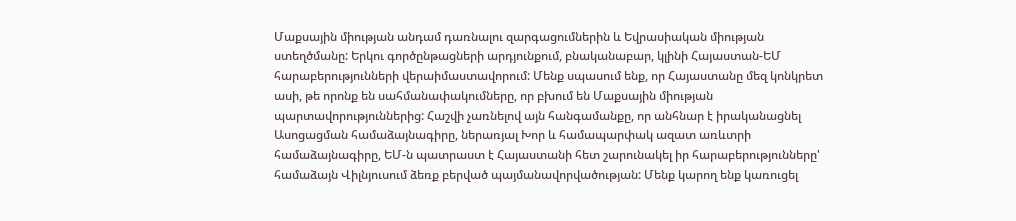Մաքսային միության անդամ դառնալու զարգացումներին և Եվրասիական միության ստեղծմանը: Երկու գործընթացների արդյունքում, բնականաբար, կլինի Հայաստան-ԵՄ հարաբերությունների վերաիմաստավորում: Մենք սպասում ենք, որ Հայաստանը մեզ կոնկրետ ասի, թե որոնք են սահմանափակումները, որ բխում են Մաքսային միության պարտավորություններից: Հաշվի չառնելով այն հանգամանքը, որ անհնար է իրականացնել Ասոցացման համաձայնագիրը, ներառյալ Խոր և համապարփակ ազատ առևտրի համաձայնագիրը, ԵՄ-ն պատրաստ է Հայաստանի հետ շարունակել իր հարաբերությունները' համաձայն Վիլնյուսում ձեռք բերված պայմանավորվածության: Մենք կարող ենք կառուցել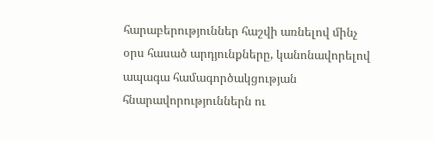հարաբերություններ հաշվի առնելով մինչ օրս հասած արդյունքները, կանոնավորելով ապագա համագործակցության հնարավորություններն ու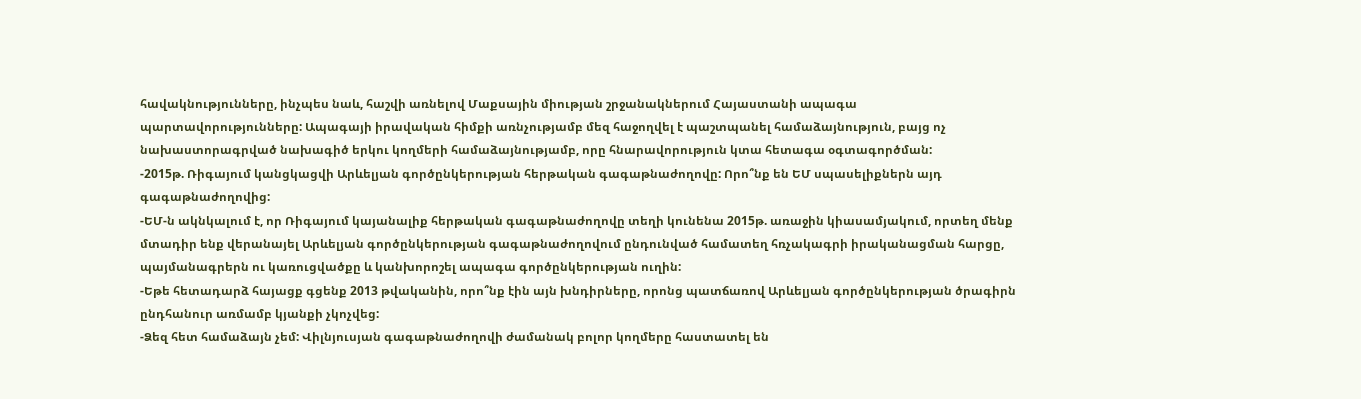հավակնությունները, ինչպես նաև, հաշվի առնելով Մաքսային միության շրջանակներում Հայաստանի ապագա պարտավորությունները: Ապագայի իրավական հիմքի առնչությամբ մեզ հաջողվել է պաշտպանել համաձայնություն, բայց ոչ նախաստորագրված նախագիծ երկու կողմերի համաձայնությամբ, որը հնարավորություն կտա հետագա օգտագործման:
-2015թ. Ռիգայում կանցկացվի Արևելյան գործընկերության հերթական գագաթնաժողովը: Որո՞նք են ԵՄ սպասելիքներն այդ գագաթնաժողովից:
-ԵՄ-ն ակնկալում է, որ Ռիգայում կայանալիք հերթական գագաթնաժողովը տեղի կունենա 2015թ. առաջին կիասամյակում, որտեղ մենք մտադիր ենք վերանայել Արևելյան գործընկերության գագաթնաժողովում ընդունված համատեղ հռչակագրի իրականացման հարցը, պայմանագրերն ու կառուցվածքը և կանխորոշել ապագա գործընկերության ուղին:
-Եթե հետադարձ հայացք գցենք 2013 թվականին, որո՞նք էին այն խնդիրները, որոնց պատճառով Արևելյան գործընկերության ծրագիրն ընդհանուր առմամբ կյանքի չկոչվեց:
-Ձեզ հետ համաձայն չեմ: Վիլնյուսյան գագաթնաժողովի ժամանակ բոլոր կողմերը հաստատել են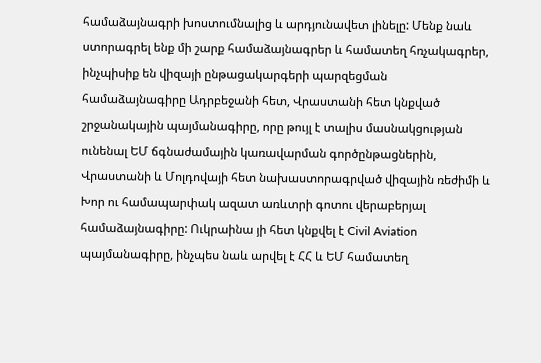համաձայնագրի խոստումնալից և արդյունավետ լինելը: Մենք նաև ստորագրել ենք մի շարք համաձայնագրեր և համատեղ հռչակագրեր, ինչպիսիք են վիզայի ընթացակարգերի պարզեցման համաձայնագիրը Ադրբեջանի հետ, Վրաստանի հետ կնքված շրջանակային պայմանագիրը, որը թույլ է տալիս մասնակցության ունենալ ԵՄ ճգնաժամային կառավարման գործընթացներին, Վրաստանի և Մոլդովայի հետ նախաստորագրված վիզային ռեժիմի և Խոր ու համապարփակ ազատ առևտրի գոտու վերաբերյալ համաձայնագիրը: Ուկրաինա յի հետ կնքվել է Civil Aviation պայմանագիրը, ինչպես նաև արվել է ՀՀ և ԵՄ համատեղ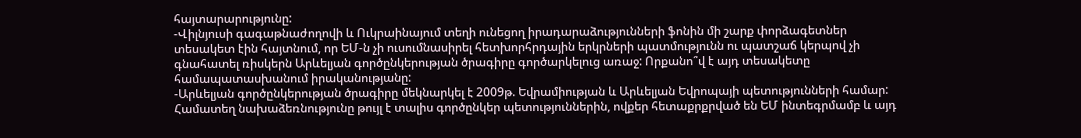հայտարարությունը:
-Վիլնյուսի գագաթնաժողովի և Ուկրաինայում տեղի ունեցող իրադարաձությունների ֆոնին մի շարք փորձագետներ տեսակետ էին հայտնում, որ ԵՄ-ն չի ուսումնասիրել հետխորհրդային երկրների պատմությունն ու պատշաճ կերպով չի գնահատել ռիսկերն Արևելյան գործընկերության ծրագիրը գործարկելուց առաջ: Որքանո՞վ է այդ տեսակետը համապատասխանում իրականությանը:
-Արևելյան գործընկերության ծրագիրը մեկնարկել է 2009թ. Եվրամիության և Արևելյան Եվրոպայի պետությունների համար: Համատեղ նախաձեռնությունը թույլ է տալիս գործընկեր պետություններին, ովքեր հետաքրքրված են ԵՄ ինտեգրմամբ և այդ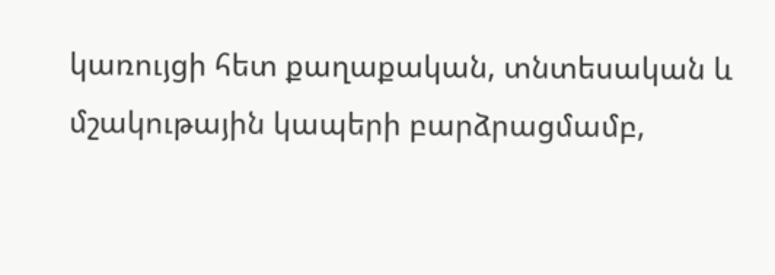կառույցի հետ քաղաքական, տնտեսական և մշակութային կապերի բարձրացմամբ,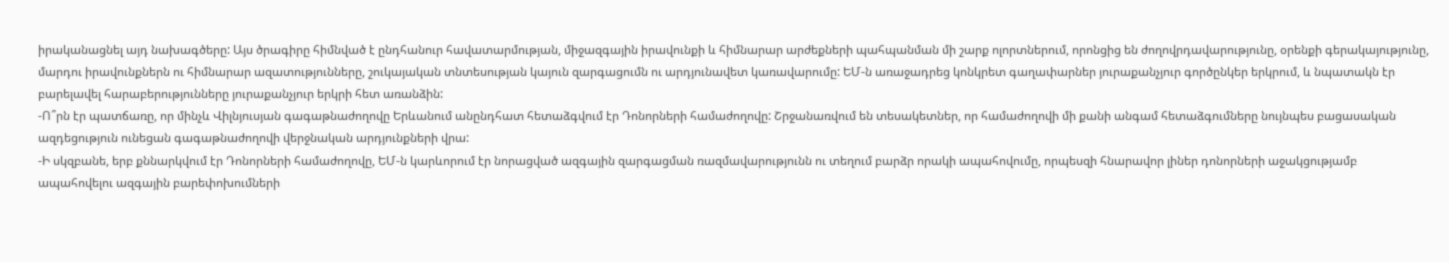իրականացնել այդ նախագծերը: Այս ծրագիրը հիմնված է ընդհանուր հավատարմության, միջազգային իրավունքի և հիմնարար արժեքների պահպանման մի շարք ոլորտներում, որոնցից են ժողովրդավարությունը, օրենքի գերակայությունը, մարդու իրավունքներն ու հիմնարար ազատությունները, շուկայական տնտեսության կայուն զարգացումն ու արդյունավետ կառավարումը: ԵՄ-ն առաջադրեց կոնկրետ գաղափարներ յուրաքանչյուր գործընկեր երկրում, և նպատակն էր բարելավել հարաբերությունները յուրաքանչյուր երկրի հետ առանձին:
-Ո՞րն էր պատճառը, որ մինչև Վիլնյուսյան գագաթնաժողովը Երևանում անընդհատ հետաձգվում էր Դոնորների համաժողովը: Շրջանառվում են տեսակետներ, որ համաժողովի մի քանի անգամ հետաձգումները նույնպես բացասական ազդեցություն ունեցան գագաթնաժողովի վերջնական արդյունքների վրա:
-Ի սկզբանե, երբ քննարկվում էր Դոնորների համաժողովը, ԵՄ-ն կարևորում էր նորացված ազգային զարգացման ռազմավարությունն ու տեղում բարձր որակի ապահովումը, որպեսզի հնարավոր լիներ դոնորների աջակցությամբ ապահովելու ազգային բարեփոխումների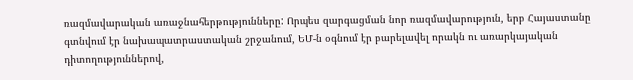ռազմավարական առաջնահերթությունները: Որպես զարգացման նոր ռազմավարություն, երբ Հայաստանը գտնվում էր նախապատրաստական շրջանում, ԵՄ-ն օգնում էր բարելավել որակն ու առարկայական դիտողություններով,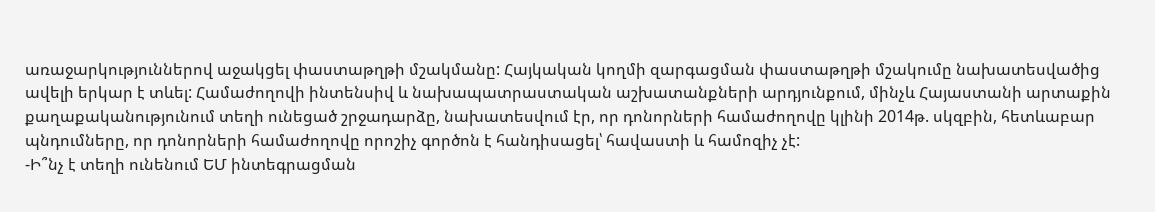առաջարկություններով աջակցել փաստաթղթի մշակմանը: Հայկական կողմի զարգացման փաստաթղթի մշակումը նախատեսվածից ավելի երկար է տևել: Համաժողովի ինտենսիվ և նախապատրաստական աշխատանքների արդյունքում, մինչև Հայաստանի արտաքին քաղաքականությունում տեղի ունեցած շրջադարձը, նախատեսվում էր, որ դոնորների համաժողովը կլինի 2014թ. սկզբին, հետևաբար պնդումները, որ դոնորների համաժողովը որոշիչ գործոն է հանդիսացել՝ հավաստի և համոզիչ չէ:
-Ի՞նչ է տեղի ունենում ԵՄ ինտեգրացման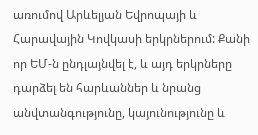առումով Արևելյան Եվրոպայի և Հարավային Կովկասի երկրներում: Քանի որ ԵՄ-ն ընդլայնվել է, և այդ երկրները դարձել են հարևաններ և նրանց անվտանգությունը, կայունությունը և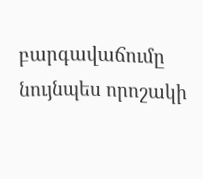բարգավաճումը նույնպես որոշակի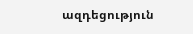ազդեցություն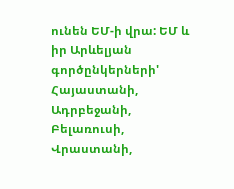ունեն ԵՄ-ի վրա: ԵՄ և իր Արևելյան գործընկերների' Հայաստանի, Ադրբեջանի, Բելառուսի, Վրաստանի,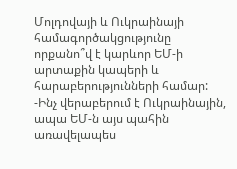Մոլդովայի և Ուկրաինայի համագործակցությունը որքանո՞վ է կարևոր ԵՄ-ի արտաքին կապերի և հարաբերությունների համար:
-Ինչ վերաբերում է Ուկրաինային, ապա ԵՄ-ն այս պահին առավելապես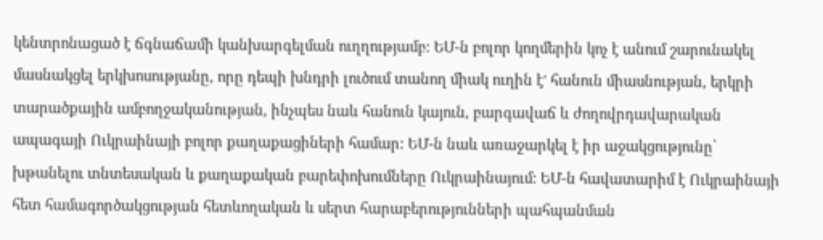կենտրոնացած է ճգնաճամի կանխարգելման ուղղությամբ: ԵՄ-ն բոլոր կողմերին կոչ է անում շարունակել մասնակցել երկխոսությանը, որը դեպի խնդրի լուծում տանող միակ ուղին է' հանուն միասնության, երկրի տարածքային ամբողջականության, ինչպես նաև հանուն կայուն, բարգավաճ և ժողովրդավարական ապագայի Ուկրաինայի բոլոր քաղաքացիների համար: ԵՄ-ն նաև առաջարկել է իր աջակցությունը՝ խթանելու տնտեսական և քաղաքական բարեփոխումները Ուկրաինայում: ԵՄ-ն հավատարիմ է Ուկրաինայի հետ համագործակցության հետևողական և սերտ հարաբերությունների պահպանման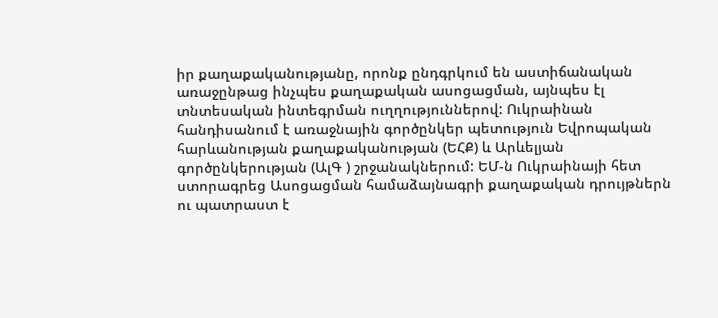իր քաղաքականությանը, որոնք ընդգրկում են աստիճանական առաջընթաց ինչպես քաղաքական ասոցացման, այնպես էլ տնտեսական ինտեգրման ուղղություններով: Ուկրաինան հանդիսանում է առաջնային գործընկեր պետություն Եվրոպական հարևանության քաղաքականության (ԵՀՔ) և Արևելյան գործընկերության (ԱլԳ ) շրջանակներում: ԵՄ-ն Ուկրաինայի հետ ստորագրեց Ասոցացման համաձայնագրի քաղաքական դրույթներն ու պատրաստ է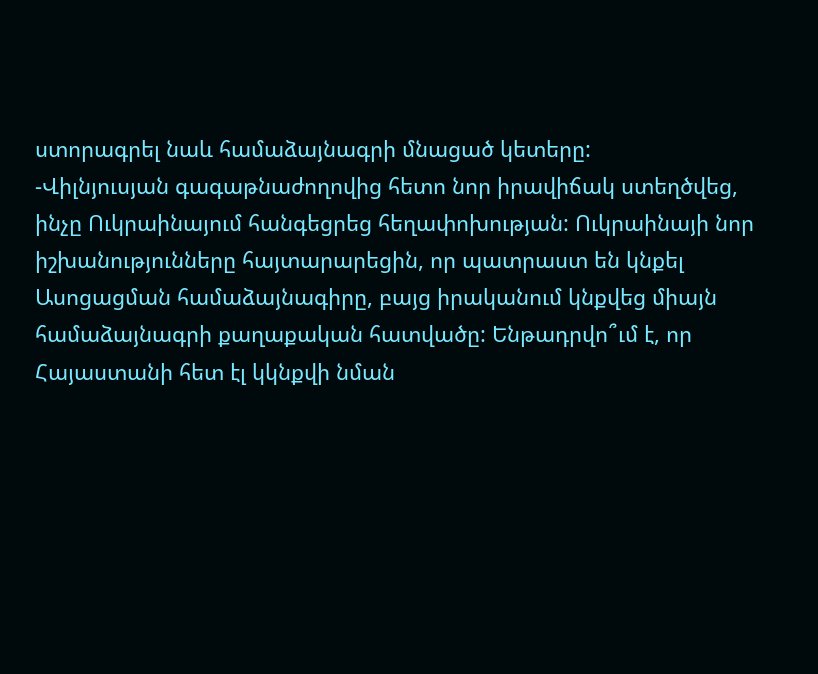ստորագրել նաև համաձայնագրի մնացած կետերը:
-Վիլնյուսյան գագաթնաժողովից հետո նոր իրավիճակ ստեղծվեց, ինչը Ուկրաինայում հանգեցրեց հեղափոխության: Ուկրաինայի նոր իշխանությունները հայտարարեցին, որ պատրաստ են կնքել Ասոցացման համաձայնագիրը, բայց իրականում կնքվեց միայն համաձայնագրի քաղաքական հատվածը: Ենթադրվո՞ւմ է, որ Հայաստանի հետ էլ կկնքվի նման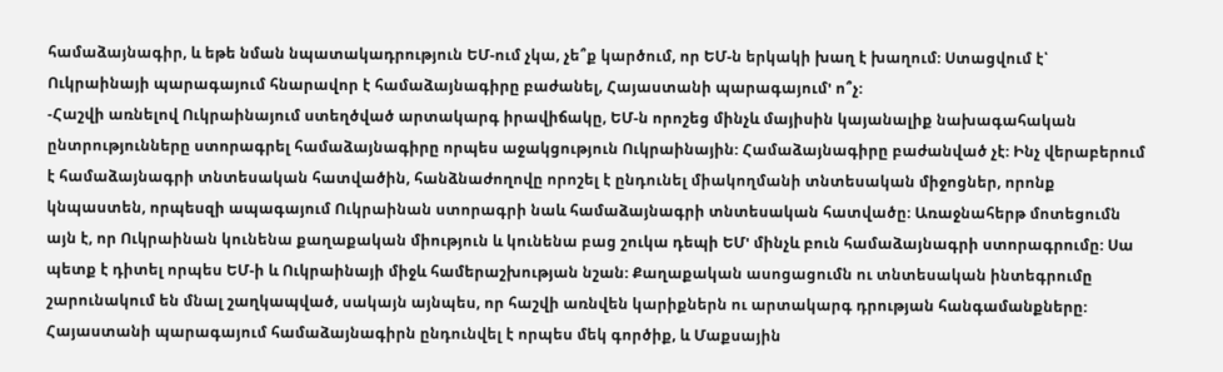համաձայնագիր, և եթե նման նպատակադրություն ԵՄ-ում չկա, չե՞ք կարծում, որ ԵՄ-ն երկակի խաղ է խաղում: Ստացվում է՝ Ուկրաինայի պարագայում հնարավոր է համաձայնագիրը բաժանել, Հայաստանի պարագայում' ո՞չ:
-Հաշվի առնելով Ուկրաինայում ստեղծված արտակարգ իրավիճակը, ԵՄ-ն որոշեց մինչև մայիսին կայանալիք նախագահական ընտրությունները ստորագրել համաձայնագիրը որպես աջակցություն Ուկրաինային: Համաձայնագիրը բաժանված չէ: Ինչ վերաբերում է համաձայնագրի տնտեսական հատվածին, հանձնաժողովը որոշել է ընդունել միակողմանի տնտեսական միջոցներ, որոնք կնպաստեն, որպեսզի ապագայում Ուկրաինան ստորագրի նաև համաձայնագրի տնտեսական հատվածը: Առաջնահերթ մոտեցումն այն է, որ Ուկրաինան կունենա քաղաքական միություն և կունենա բաց շուկա դեպի ԵՄ' մինչև բուն համաձայնագրի ստորագրումը: Սա պետք է դիտել որպես ԵՄ-ի և Ուկրաինայի միջև համերաշխության նշան: Քաղաքական ասոցացումն ու տնտեսական ինտեգրումը շարունակում են մնալ շաղկապված, սակայն այնպես, որ հաշվի առնվեն կարիքներն ու արտակարգ դրության հանգամանքները: Հայաստանի պարագայում համաձայնագիրն ընդունվել է որպես մեկ գործիք, և Մաքսային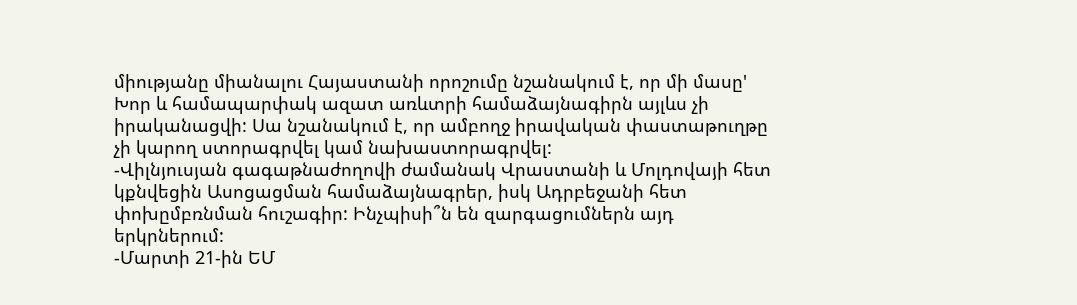միությանը միանալու Հայաստանի որոշումը նշանակում է, որ մի մասը' Խոր և համապարփակ ազատ առևտրի համաձայնագիրն այլևս չի իրականացվի: Սա նշանակում է, որ ամբողջ իրավական փաստաթուղթը չի կարող ստորագրվել կամ նախաստորագրվել:
-Վիլնյուսյան գագաթնաժողովի ժամանակ Վրաստանի և Մոլդովայի հետ կքնվեցին Ասոցացման համաձայնագրեր, իսկ Ադրբեջանի հետ փոխըմբռնման հուշագիր: Ինչպիսի՞ն են զարգացումներն այդ երկրներում:
-Մարտի 21-ին ԵՄ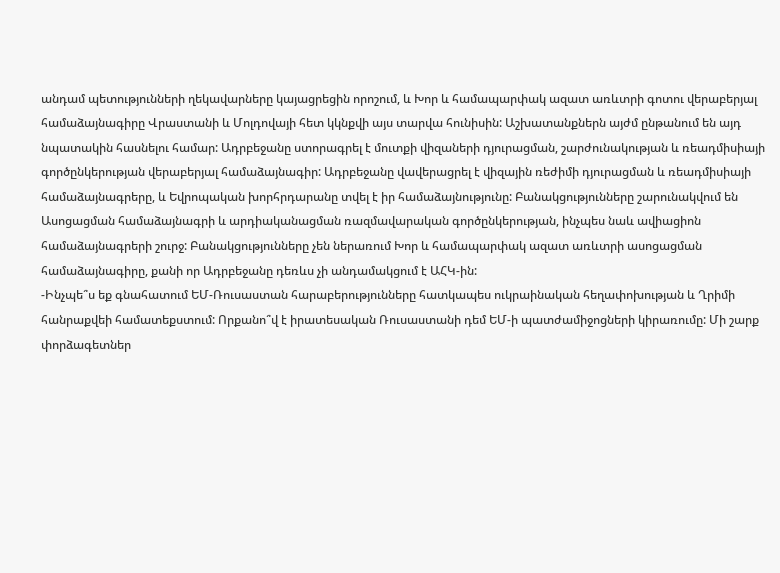անդամ պետությունների ղեկավարները կայացրեցին որոշում, և Խոր և համապարփակ ազատ առևտրի գոտու վերաբերյալ համաձայնագիրը Վրաստանի և Մոլդովայի հետ կկնքվի այս տարվա հունիսին: Աշխատանքներն այժմ ընթանում են այդ նպատակին հասնելու համար: Ադրբեջանը ստորագրել է մուտքի վիզաների դյուրացման, շարժունակության և ռեադմիսիայի գործընկերության վերաբերյալ համաձայնագիր: Ադրբեջանը վավերացրել է վիզային ռեժիմի դյուրացման և ռեադմիսիայի համաձայնագրերը, և Եվրոպական խորհրդարանը տվել է իր համաձայնությունը: Բանակցությունները շարունակվում են Ասոցացման համաձայնագրի և արդիականացման ռազմավարական գործընկերության, ինչպես նաև ավիացիոն համաձայնագրերի շուրջ: Բանակցությունները չեն ներառում Խոր և համապարփակ ազատ առևտրի ասոցացման համաձայնագիրը, քանի որ Ադրբեջանը դեռևս չի անդամակցում է ԱՀԿ-ին:
-Ինչպե՞ս եք գնահատում ԵՄ-Ռուսաստան հարաբերությունները հատկապես ուկրաինական հեղափոխության և Ղրիմի հանրաքվեի համատեքստում: Որքանո՞վ է իրատեսական Ռուսաստանի դեմ ԵՄ-ի պատժամիջոցների կիրառումը: Մի շարք փորձագետներ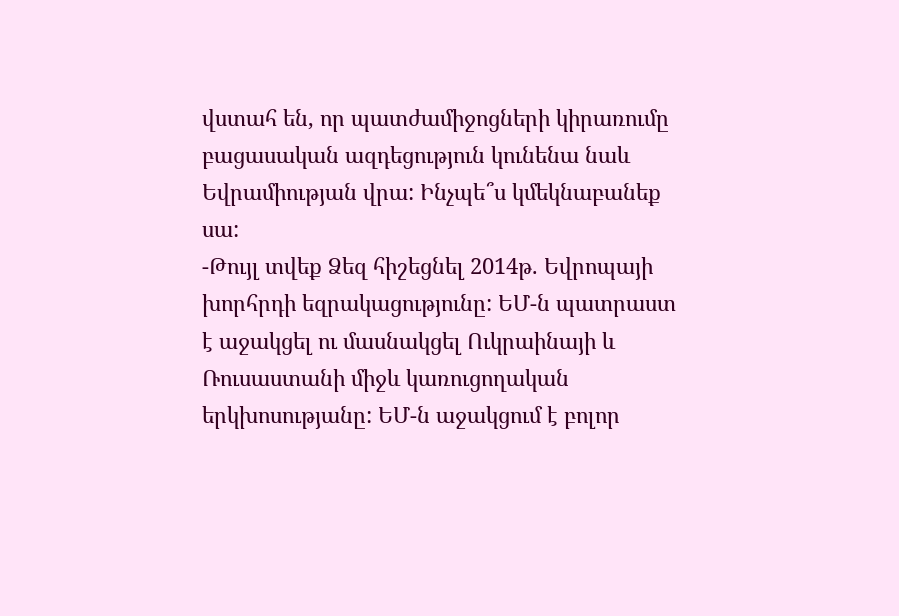վստահ են, որ պատժամիջոցների կիրառումը բացասական ազդեցություն կունենա նաև Եվրամիության վրա: Ինչպե՞ս կմեկնաբանեք սա:
-Թույլ տվեք Ձեզ հիշեցնել 2014թ. Եվրոպայի խորհրդի եզրակացությունը: ԵՄ-ն պատրաստ է աջակցել ու մասնակցել Ուկրաինայի և Ռուսաստանի միջև կառուցողական երկխոսությանը: ԵՄ-ն աջակցում է բոլոր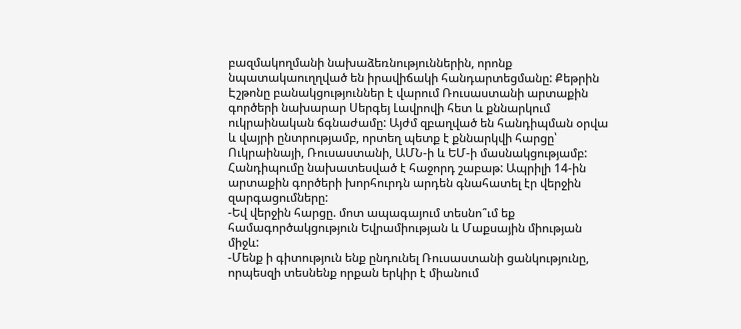բազմակողմանի նախաձեռնություններին, որոնք նպատակաուղղված են իրավիճակի հանդարտեցմանը: Քեթրին Էշթոնը բանակցություններ է վարում Ռուսաստանի արտաքին գործերի նախարար Սերգեյ Լավրովի հետ և քննարկում ուկրաինական ճգնաժամը: Այժմ զբաղված են հանդիպման օրվա և վայրի ընտրությամբ, որտեղ պետք է քննարկվի հարցը՝ Ուկրաինայի, Ռուսաստանի, ԱՄՆ-ի և ԵՄ-ի մասնակցությամբ: Հանդիպումը նախատեսված է հաջորդ շաբաթ: Ապրիլի 14-ին արտաքին գործերի խորհուրդն արդեն գնահատել էր վերջին զարգացումները:
-Եվ վերջին հարցը. մոտ ապագայում տեսնո՞ւմ եք համագործակցություն Եվրամիության և Մաքսային միության միջև:
-Մենք ի գիտություն ենք ընդունել Ռուսաստանի ցանկությունը, որպեսզի տեսնենք որքան երկիր է միանում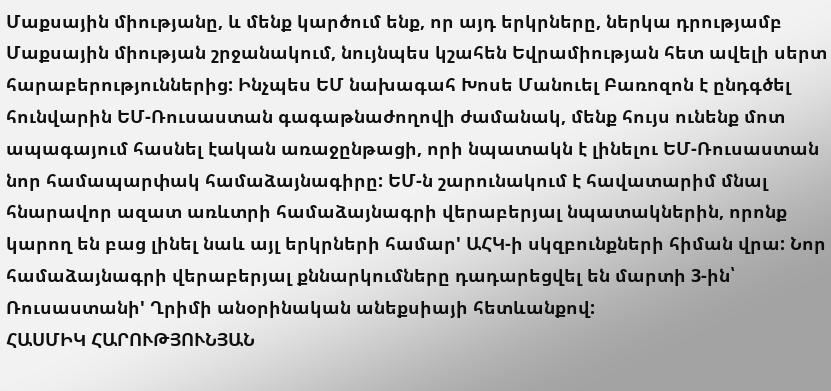Մաքսային միությանը, և մենք կարծում ենք, որ այդ երկրները, ներկա դրությամբ Մաքսային միության շրջանակում, նույնպես կշահեն Եվրամիության հետ ավելի սերտ հարաբերություններից: Ինչպես ԵՄ նախագահ Խոսե Մանուել Բառոզոն է ընդգծել հունվարին ԵՄ-Ռուսաստան գագաթնաժողովի ժամանակ, մենք հույս ունենք մոտ ապագայում հասնել էական առաջընթացի, որի նպատակն է լինելու ԵՄ-Ռուսաստան նոր համապարփակ համաձայնագիրը: ԵՄ-ն շարունակում է հավատարիմ մնալ հնարավոր ազատ առևտրի համաձայնագրի վերաբերյալ նպատակներին, որոնք կարող են բաց լինել նաև այլ երկրների համար' ԱՀԿ-ի սկզբունքների հիման վրա: Նոր համաձայնագրի վերաբերյալ քննարկումները դադարեցվել են մարտի 3-ին՝ Ռուսաստանի' Ղրիմի անօրինական անեքսիայի հետևանքով:
ՀԱՍՄԻԿ ՀԱՐՈՒԹՅՈՒՆՅԱՆ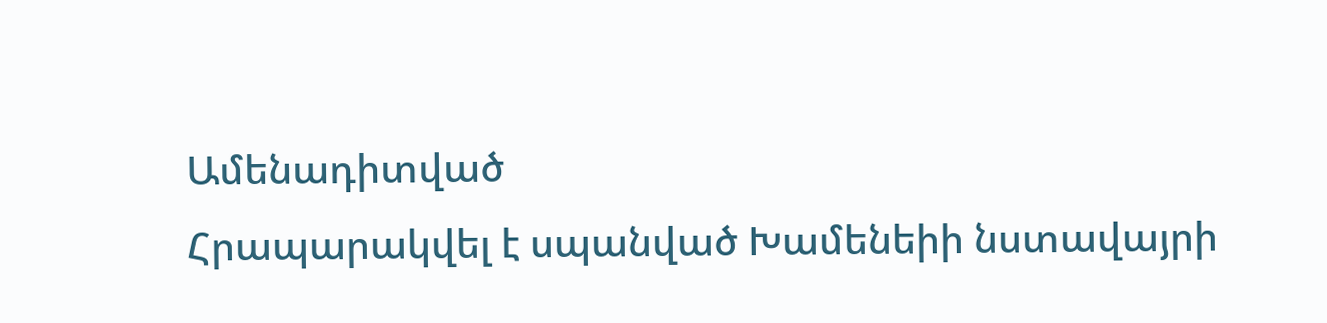Ամենադիտված
Հրապարակվել է սպանված Խամենեիի նստավայրի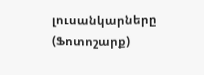լուսանկարները (Ֆոտոշարք)